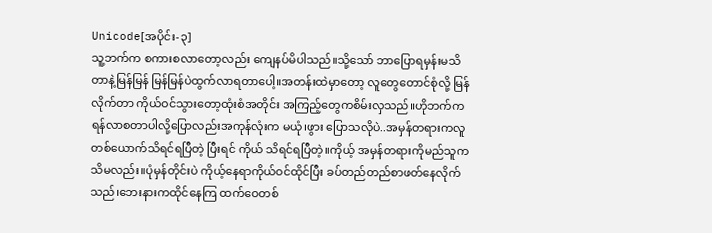Unicode[အပိုင်း-၃]
သူ့ဘက်က စကားစလာတော့လည်း ကျေနပ်မိပါသည်။သို့သော် ဘာပြောရမှန်းမသိတာနဲ့မြန်မြန် မြန်မြန်ပဲထွက်လာရတာပေါ့။အတန်းထဲမှာတော့ လူတွေတောင်စုံလို့ မြန်လိုက်တာ ကိုယ်ဝင်သွားတော့ထုံးစံအတိုင်း အကြည့်တွေကစိမ်းလှသည်။ဟိုဘက်က ရန်လာစတာပါလို့ပြောလည်းအကုန်လုံးက မယုံ၊ဖွား ပြောသလိုပဲ..အမှန်တရားကလူတစ်ယောက်သိရင်ရပြီတဲ့ ပြီးရင် ကိုယ် သိရင်ရပြီတဲ့။ကိုယ့် အမှန်တရားကိုမည်သူကသိမလည်း။ပုံမှန်တိုင်းပဲ ကိုယ့်နေရာကိုယ်ဝင်ထိုင်ပြီး ခပ်တည်တည်စာဖတ်နေလိုက်သည်၊ဘေးနားကထိုင်နေကြ ထက်ဝေတစ်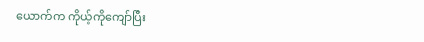ယောက်က ကိုယ့်ကိုကျော်ပြီး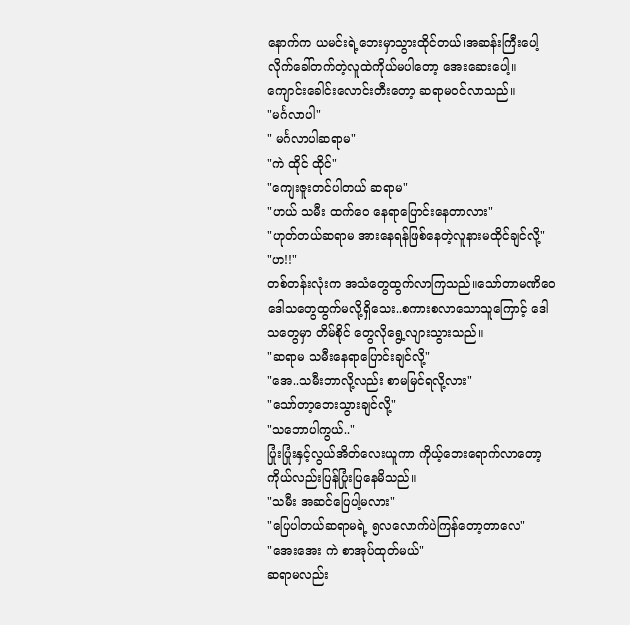နောက်က ယမင်းရဲ့ဘေးမှာသွားထိုင်တယ်၊အဆန်းကြီးပေါ့ လိုက်ခေါ်တက်တဲ့လူထဲကိုယ်မပါတော့ အေးဆေးပေါ့။
ကျောင်းခေါင်းလောင်းတီးတော့ ဆရာမဝင်လာသည်။
"မင်္ဂလာပါ"
" မင်္ဂလာပါဆရာမ"
"ကဲ ထိုင် ထိုင်"
"ကျေးဇူးတင်ပါတယ် ဆရာမ"
"ဟယ် သမီး ထက်ဝေ နေရာပြောင်းနေတာလား"
"ဟုတ်တယ်ဆရာမ အားနေရန်ဖြစ်နေတဲ့လူနားမထိုင်ချင်လို့"
"ဟ!!"
တစ်တန်းလုံးက အသံတွေထွက်လာကြသည်။သော်တာမဏိဝေ ဒေါသတွေထွက်မလို့ရှိသေး..စကားစလာသောသူကြောင့် ဒေါသတွေမှာ တိမ်စိုင် တွေလိုရွေ့လျားသွားသည်။
"ဆရာမ သမီးနေရာပြောင်းချင်လို့"
"အေ..သမီးဘာလို့လည်း စာမမြင်ရလို့လား"
"သော်တာ့ဘေးသွားချင်လို့"
"သဘောပါကွယ်.."
ပြုံးပြုံးနှင့်လွယ်အိတ်လေးယူကာ ကိုယ့်ဘေးရောက်လာတော့ ကိုယ်လည်းပြန်ပြုံးပြနေမိသည်။
"သမီး အဆင်ပြေပါ့မလား"
"ပြေပါတယ်ဆရာမရဲ့ ၅လလောက်ပဲကြန်တော့တာလေ"
"အေးအေး ကဲ စာအုပ်ထုတ်မယ်"
ဆရာမလည်း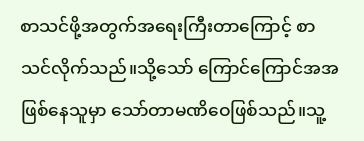စာသင်ဖို့အတွက်အရေးကြီးတာကြောင့် စာသင်လိုက်သည်။သို့သော် ကြောင်ကြောင်အအဖြစ်နေသူမှာ သော်တာမဏိဝေဖြစ်သည်။သူ့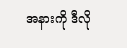အနားကို ဒီလို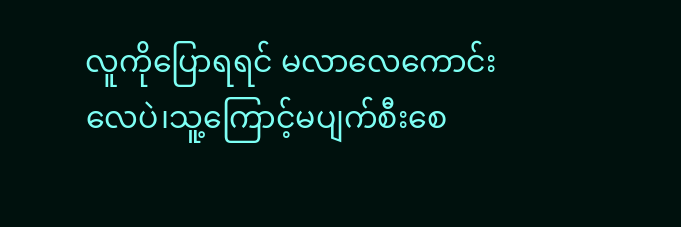လူကိုပြောရရင် မလာလေကောင်းလေပဲ၊သူ့ကြောင့်မပျက်စီးစေ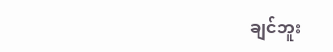ချင်ဘူး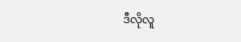ဒီလိုလူ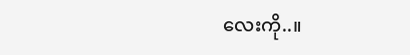လေးကို..။